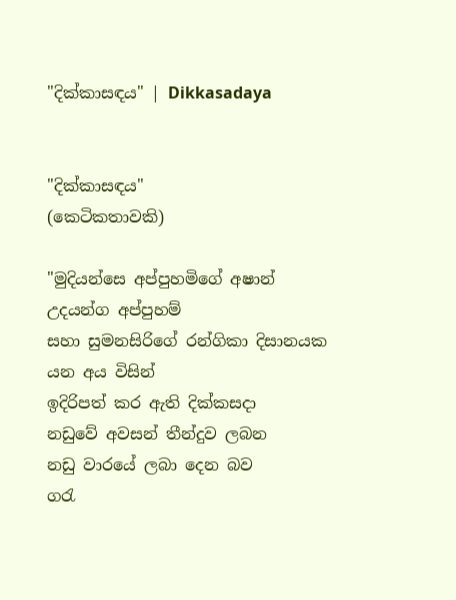"දික්කාසඳය" | Dikkasadaya


"දික්කාසඳය"
(කෙටිකතාවකි)

"මුදියන්සෙ අප්පුහමිගේ අෂාන් උදයන්ග අප්පුහම්
සහා සුමනසිරිගේ රන්ගිකා දිසානයක යන අය විසින්
ඉදිරිපත් කර ඇති දික්කසදා
නඩුවේ අවසන් තීන්දුව ලබන
නඩු වාරයේ ලබා දෙන බව
ගරැ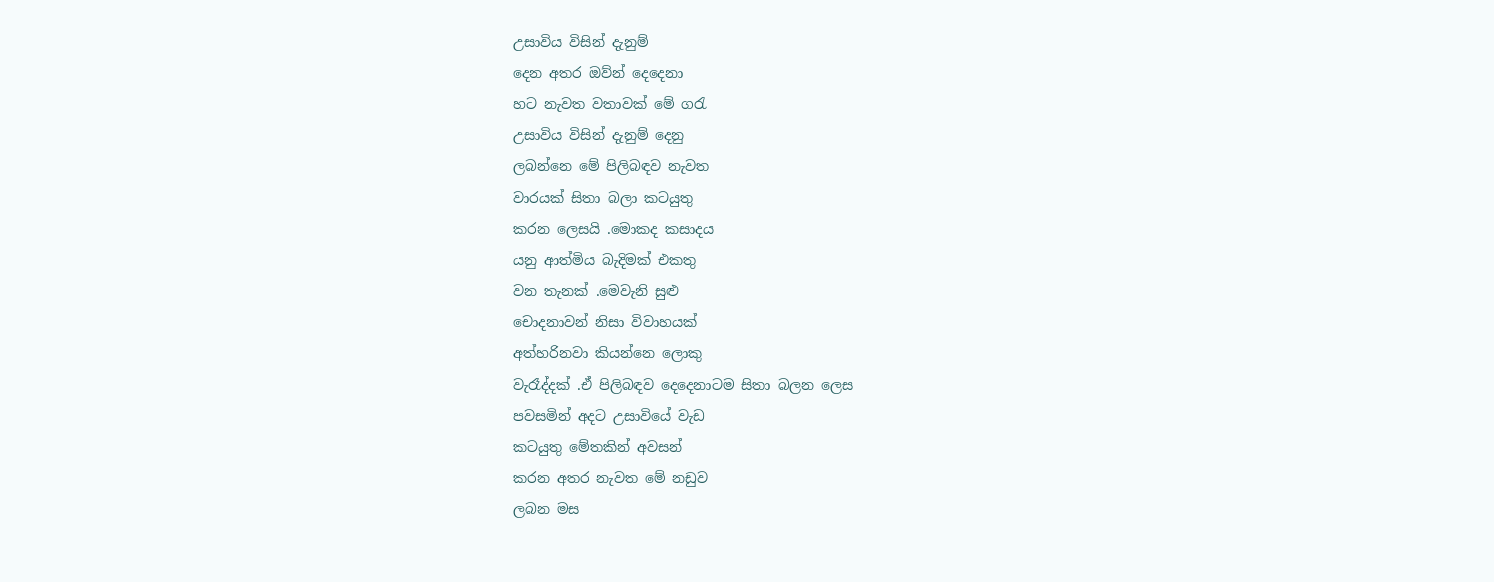උසාවිය විසින් දැනුම්
දෙන අතර ඔව්න් දෙදෙනා
හට නැවත වතාවක් මේ ගරැ
උසාවිය විසින් දැනුම් දෙනු
ලබන්නෙ මේ පිලිබඳව නැවත
වාරයක් සිතා බලා කටයුතු
කරන ලෙසයි .මොකද කසාදය
යනු ආත්මිය බැදිමක් එකතු
වන තැනක් .මෙවැනි සුළු
චොදනාවන් නිසා විවාහයක්
අත්හරිනවා කියන්නෙ ලොකු
වැරෑද්දක් .ඒ පිලිබඳව දෙදෙනාටම සිතා බලන ලෙස
පවසමින් අදට උසාවියේ වැඩ
කටයුතු මේතකින් අවසන්
කරන අතර නැවත මේ නඩුව
ලබන මස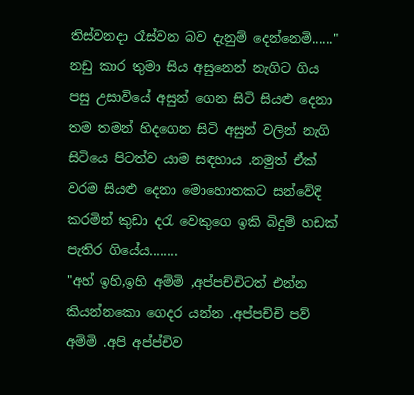තිස්වනදා රෑස්වන බව දැනුම් දෙන්නෙමි......"
නඩු කාර තුමා සිය අසුනෙන් නැගිට ගිය පසු උසාවියේ අසුන් ගෙන සිටි සියළු දෙනා තම තමන් හිදගෙන සිටි අසුන් වලින් නැගි සිටියෙ පිටත්ව යාම සඳහාය .නමුත් ඒක් වරම සියළු දෙනා මොහොතකට සන්වේදි කරමින් කුඩා දරැ වෙකුගෙ ඉකි බිදුම් හඩක් පැතිර ගියේය........
"අහ් ඉහි,ඉහි අම්මි ,අප්පච්චිටත් එන්න කියන්නකො ගෙදර යන්න .අප්පච්චි පව් අම්මි .අපි අප්ප්චිව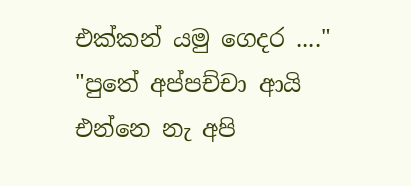එක්කන් යමු ගෙදර ...."
"පුතේ අප්පච්චා ආයි එන්නෙ නැ අපි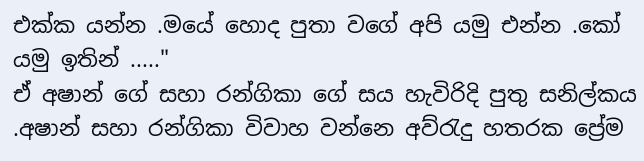එක්ක යන්න .මයේ හොද පුතා වගේ අපි යමු එන්න .කෝ යමු ඉතින් ....."
ඒ අෂාන් ගේ සහා රන්ගිකා ගේ සය හැවිරිදි පුතු සනිල්කය .අෂාන් සහා රන්ගිකා විවාහ වන්නෙ අව්රැදු හතරක ප්‍රේම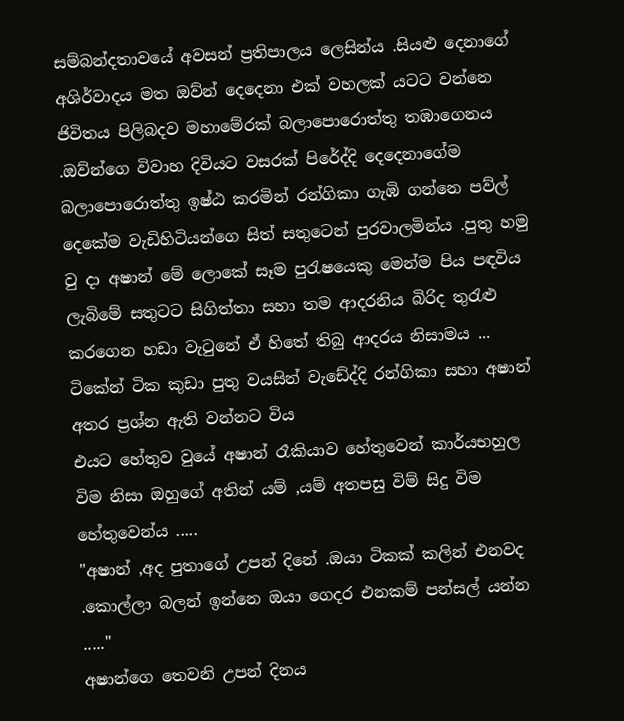සම්බන්දතාවයේ අවසන් ප්‍රතිපාලය ලෙසින්ය .සියළු දෙනාගේ අශිර්වාදය මත ඔව්න් දෙදෙනා එක් වහලක් යටට වන්නෙ ජිවිතය පිලිබදව මහාමේරක් බලාපොරොත්තු තඹාගෙනය .ඔව්න්ගෙ විවාහ දිවියට වසරක් පිරේද්දි දෙදෙනාගේම බලාපොරොත්තු ඉෂ්ඨ කරමින් රන්ගිකා ගැඹි ගන්නෙ පව්ල් දෙකේම වැඩිහිටියන්ගෙ සිත් සතුටෙන් පුරවාලමින්ය .පුතු හමු වු දා අෂාන් මේ ලොකේ සෑම පුරැෂයෙකු මෙන්ම පිය පඳවිය ලැබිමේ සතුටට සිගිත්තා සහා තම ආදරනිය බිරිද තුරැළු කරගෙන හඩා වැටුනේ ඒ හිතේ තිබු ආදරය නිසාමය ...
ටිකේන් ටික කුඩා පුතු වයසින් වැඩේද්දි රන්ගිකා සහා අෂාන් අතර ප්‍රශ්න ඇති වන්නට විය
එයට හේතුව වුයේ අෂාන් රෑකියාව හේතුවෙන් කාර්යභහුල විම නිසා ඔහුගේ අතින් යම් ,යම් අතපසු විම් සිදු විම හේතුවෙන්ය .....
"අෂාන් ,අද පුතාගේ උපන් දිනේ .ඔයා ටිකක් කලින් එනවද .කොල්ලා බලන් ඉන්නෙ ඔයා ගෙදර එනකම් පන්සල් යන්න ....."
අෂාන්ගෙ තෙවනි උපන් දිනය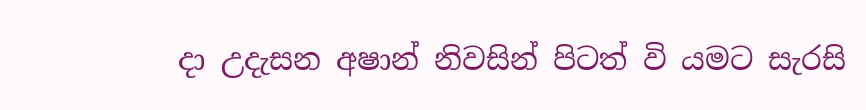දා උදැසන අෂාන් නිවසින් පිටත් වි යමට සැරසි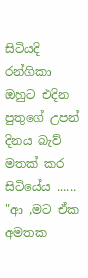සිටියදි රන්ගිකා ඔහුට එදින පුතුගේ උපන් දිනය බැව් මතක් කර සිටියේය ......
"ආ ,මට ඒක අමතක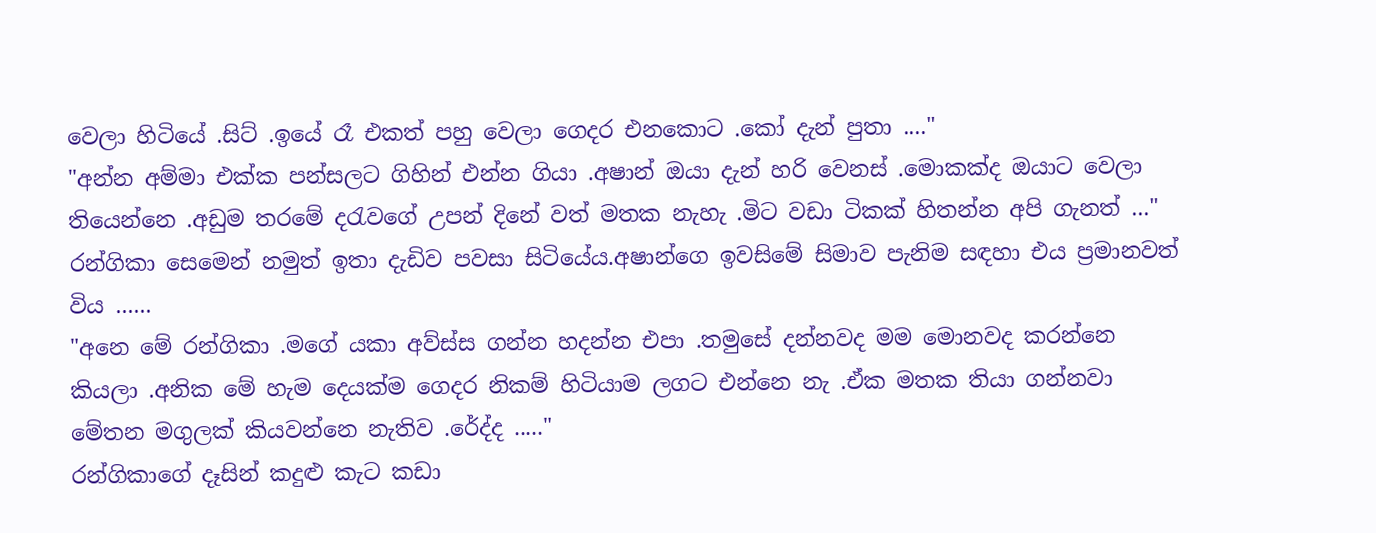වෙලා හිටියේ .සිට් .ඉයේ රෑ එකත් පහු වෙලා ගෙදර එනකොට .කෝ දැන් පුතා ...."
"අන්න අම්මා එක්ක පන්සලට ගිහින් එන්න ගියා .අෂාන් ඔයා දැන් හරි වෙනස් .මොකක්ද ඔයාට වෙලා තියෙන්නෙ .අඩුම තරමේ දරැවගේ උපන් දිනේ වත් මතක නැහැ .මිට වඩා ටිකක් හිතන්න අපි ගැනත් ..."
රන්ගිකා සෙමෙන් නමුත් ඉතා දැඩිව පවසා සිටියේය.අෂාන්ගෙ ඉවසිමේ සිමාව පැනිම සඳහා එය ප්‍රමානවත් විය ......
"අනෙ මේ රන්ගිකා .මගේ යකා අව්ස්ස ගන්න හදන්න එපා .තමුසේ දන්නවද මම මොනවද කරන්නෙ කියලා .අනික මේ හැම දෙයක්ම ගෙදර නිකම් හිටියාම ලගට එන්නෙ නැ .ඒක මතක තියා ගන්නවා මේතන මගුලක් කියවන්නෙ නැතිව .රේද්ද ....."
රන්ගිකාගේ දෑසින් කදුළු කැට කඩා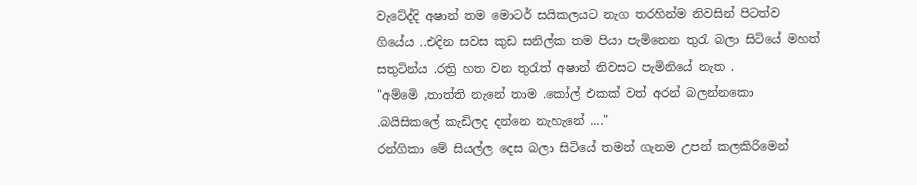වැටේද්දි අෂාන් තම මොටර් සයිකලයට නැග තරහින්ම නිවසින් පිටත්ව ගියේය ..එදින සවස කුඩ සනිල්ක තම පියා පැමිනෙන තුරැ බලා සිටියේ මහත් සතුටින්ය .රත්‍රි හත වන තුරැත් අෂාන් නිවසට පැමිනියේ නැත .
"අම්මෙි ,තාත්ති නැනේ තාම .කෝල් එකක් වත් අරන් බලන්නකො .බයිසිකලේ කැඩිලද දන්නෙ නැහැනේ ...."
රන්ගිකා මේ සියල්ල දෙස බලා සිටියේ තමන් ගැනම උපන් කලකිරිමෙන්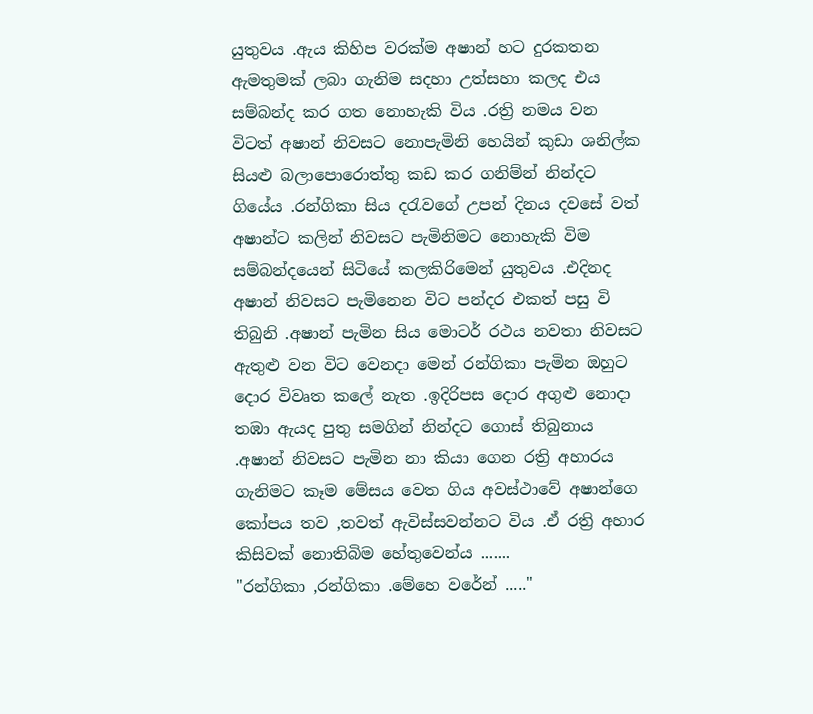යුතුවය .ඇය කිහිප වරක්ම අෂාන් හට දුරකතන ඇමතුමක් ලබා ගැනිම සදහා උත්සහා කලද එය සම්බන්ද කර ගත නොහැකි විය .රත්‍රි නමය වන විටත් අෂාන් නිවසට නොපැමිනි හෙයින් කුඩා ශනිල්ක සියළු බලාපොරොත්තු කඩ කර ගනිම්න් නින්දට ගියේය .රන්ගිකා සිය දරැවගේ උපන් දිනය දවසේ වත් අෂාන්ට කලින් නිවසට පැමිනිමට නොහැකි විම සම්බන්දයෙන් සිටියේ කලකිරිමෙන් යුතුවය .එදිනද අෂාන් නිවසට පැමිනෙන විට පන්දර එකත් පසු වි තිබුනි .අෂාන් පැමින සිය මොටර් රථය නවතා නිවසට ඇතුළු වන විට වෙනදා මෙන් රන්ගිකා පැමින ඔහුට දොර විවෘත කලේ නැත .ඉදිරිපස දොර අගුළු නොදා තඹා ඇයද පුතු සමගින් නින්දට ගොස් තිබුනාය .අෂාන් නිවසට පැමින නා කියා ගෙන රත්‍රි අහාරය ගැනිමට කෑම මේසය වෙත ගිය අවස්ථාවේ අෂාන්ගෙ කෝපය තව ,තවත් ඇවිස්සවන්නට විය .ඒ රත්‍රි අහාර කිසිවක් නොතිබිම හේතුවෙන්ය .......
"රන්ගිකා ,රන්ගිකා .මේහෙ වරේන් ....."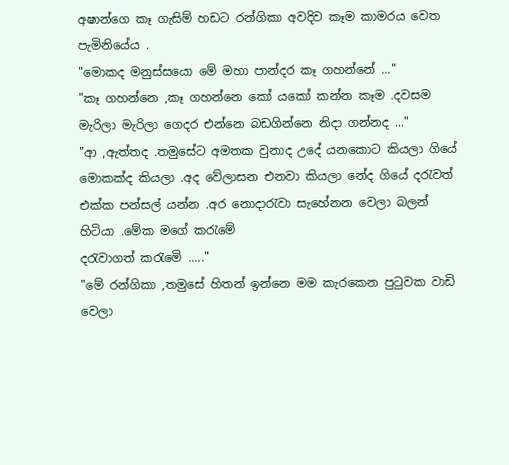අෂාන්ගෙ කෑ ගැසිම් හඩට රන්ගිකා අවදිව කෑම කාමරය වෙත පැමිනියේය .
"මොකද මනුස්සයො මේ මහා පාන්දර කෑ ගහන්නේ ..."
"කෑ ගහන්නෙ ,කෑ ගහන්නෙ කෝ යකෝ කන්න කෑම .දවසම මැරිලා මැරිලා ගෙදර එන්නෙ බඩගින්නෙ නිදා ගන්නද ..."
"ආ ,ඇත්තද .තමුසේට අමතක වුනාද උදේ යනකොට කියලා ගියේ මොකක්ද කියලා .අද වේලාසන එනවා කියලා නේද ගියේ දරැවත් එක්ක පන්සල් යන්න .අර නොදාරැවා සැහේනන වෙලා බලන් හිටියා .මේක මගේ කරැමේ
දරැවාගත් කරැමෙි ....."
"මේ රන්ගිකා ,තමුසේ හිතන් ඉන්නෙ මම කැරකෙන පුටුවක වාඩි වෙලා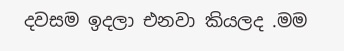දවසම ඉදලා එනවා කියලද .මම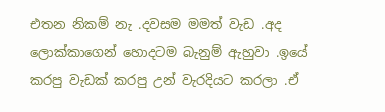එතන නිකම් නැ .දවසම මමත් වැඩ .අද ලොක්කාගෙන් හොදටම බැනුම් ඇහුවා .ඉයේ කරපු වැඩක් කරපු උන් වැරදියට කරලා .ඒ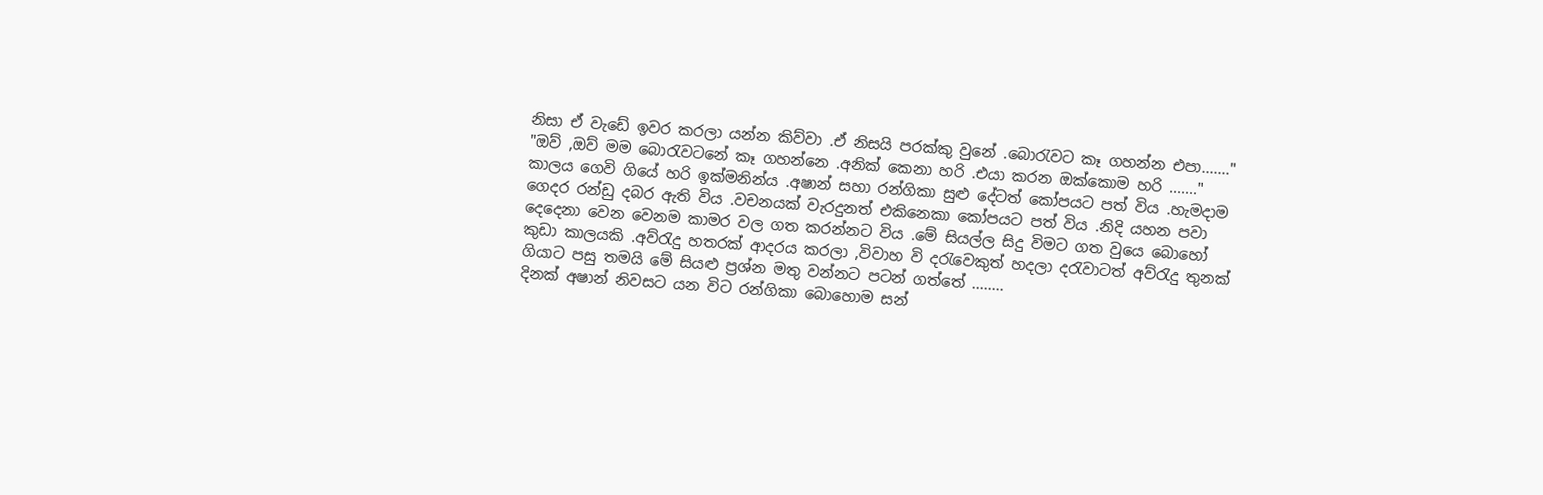නිසා ඒ වැඩේ ඉවර කරලා යන්න කිව්වා .ඒ නිසයි පරක්කු වුනේ .බොරැවට කෑ ගහන්න එපා......."
"ඔව් ,ඔව් මම බොරැවටනේ කෑ ගහන්නෙ .අනික් කෙනා හරි .එයා කරන ඔක්කොම හරි ......."
කාලය ගෙවි ගියේ හරි ඉක්මනින්ය .අෂාන් සහා රන්ගිකා සුළු දේටත් කෝපයට පත් විය .හැමදාම ගෙදර රන්ඩු දබර ඇති විය .වචනයක් වැරදුනත් එකිනෙකා කෝපයට පත් විය .නිදි යහන පවා දෙදෙනා වෙන වෙනම කාමර වල ගත කරන්නට විය .මේ සියල්ල සිදු විමට ගත වුයෙ බොහෝ කුඩා කාලයකි .අව්රැදු හතරක් ආදරය කරලා ,විවාහ වි දරැවෙකුත් හදලා දරැවාටත් අව්රැදු තුනක් ගියාට පසු තමයි මේ සියළු ප්‍රශ්න මතු වන්නට පටන් ගත්තේ ........
දිනක් අෂාන් නිවසට යන විට රන්ගිකා බොහොම සන්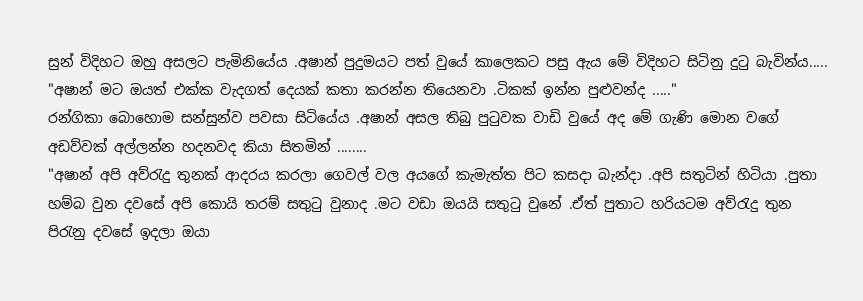සුන් විදිහට ඔහු අසලට පැමිනියේය .අෂාන් පුදුමයට පත් වුයේ කාලෙකට පසු ඇය මේ විදිහට සිටිනු දුටු බැවින්ය.....
"අෂාන් මට ඔයත් එක්ක වැදගත් දෙයක් කතා කරන්න තියෙනවා .ටිකක් ඉන්න පුළුවන්ද ....."
රන්ගිකා බොහොම සන්සුන්ව පවසා සිටියේය .අෂාන් අසල තිබු පුටුවක වාඩි වුයේ අද මේ ගැණි මොන වගේ අඩව්වක් අල්ලන්න හදනවද කියා සිතමින් ........
"අෂාන් අපි අව්රැදු තුනක් ආදරය කරලා ගෙවල් වල අයගේ කැමැත්ත පිට කසදා බැන්දා .අපි සතුටින් හිටියා .පුතා හම්බ වුන දවසේ අපි කොයි තරම් සතුටු වුනාද .මට වඩා ඔයයි සතුටු වුනේ .ඒත් පුතාට හරියටම අව්රැදු තුන පිරැනු දවසේ ඉදලා ඔයා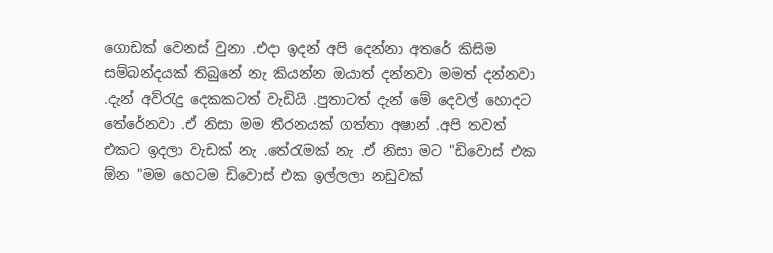ගොඩක් වෙනස් වුනා .එදා ඉදන් අපි දෙන්නා අතරේ කිසිම සම්බන්දයක් තිබුනේ නැ කියන්න ඔයාත් දන්නවා මමත් දන්නවා .දැන් අව්රැදු දෙකකටත් වැඩියි .පුතාටත් දැන් මේ දෙවල් හොදට තේරේනවා .ඒ නිසා මම තීරනයක් ගත්තා අෂාන් .අපි තවත් එකට ඉදලා වැඩක් නැ .තේරැමක් නැ .ඒ නිසා මට "ඩිවොස් එක ඕන "මම හෙටම ඩිවොස් එක ඉල්ලලා නඩුවක්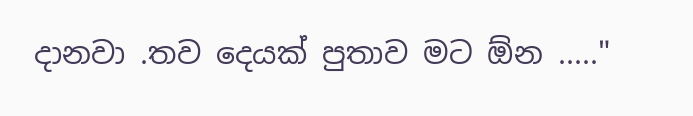දානවා .තව දෙයක් පුතාව මට ඕන ....."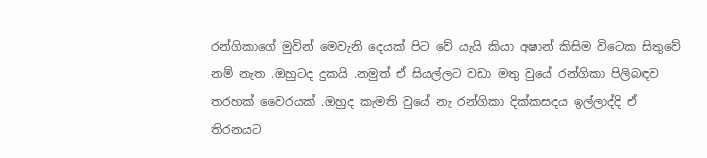රන්ගිකාගේ මුවින් මෙවැනි දෙයක් පිට වේ යැයි කියා අෂාන් කිසිම විටෙක සිතුවේ නම් නැත .ඔහුටද දුකයි .නමුත් ඒ සියල්ලට වඩා මතු වුයේ රන්ගිකා පිලිබඳව තරහක් වෛරයක් .ඔහුද කැමති වුයේ නැ රන්ගිකා දික්කසදය ඉල්ලාද්දි ඒ තිරනයට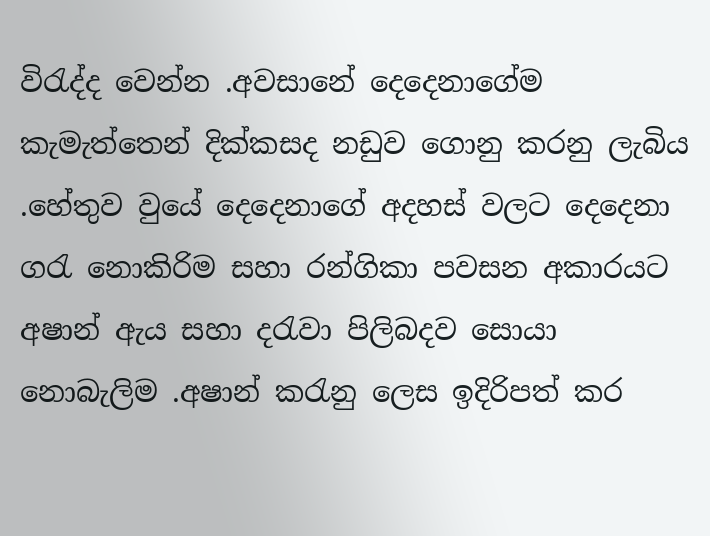විරැද්ද වෙන්න .අවසානේ දෙදෙනාගේම කැමැත්තෙන් දික්කසද නඩුව ගොනු කරනු ලැබිය .හේතුව වුයේ දෙදෙනාගේ අදහස් වලට දෙදෙනා ගරැ නොකිරිම සහා රන්ගිකා පවසන අකාරයට අෂාන් ඇය සහා දරැවා පිලිබදව සොයා නොබැලිම .අෂාන් කරැනු ලෙස ඉදිරිපත් කර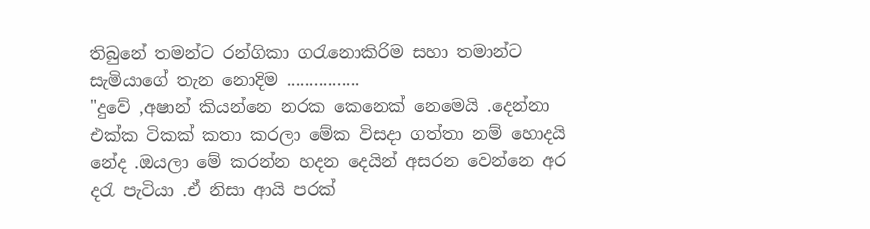තිබුනේ තමන්ට රන්ගිකා ගරැනොකිරිම සහා තමාන්ට සැමියාගේ තැන නොදිම ................
"දුවේ ,අෂාන් කියන්නෙ නරක කෙනෙක් නෙමෙයි .දෙන්නා එක්ක ටිකක් කතා කරලා මේක විසදා ගත්තා නම් හොදයි නේද .ඔයලා මේ කරන්න හදන දෙයින් අසරන වෙන්නෙ අර දරැ පැටියා .ඒ නිසා ආයි පරක්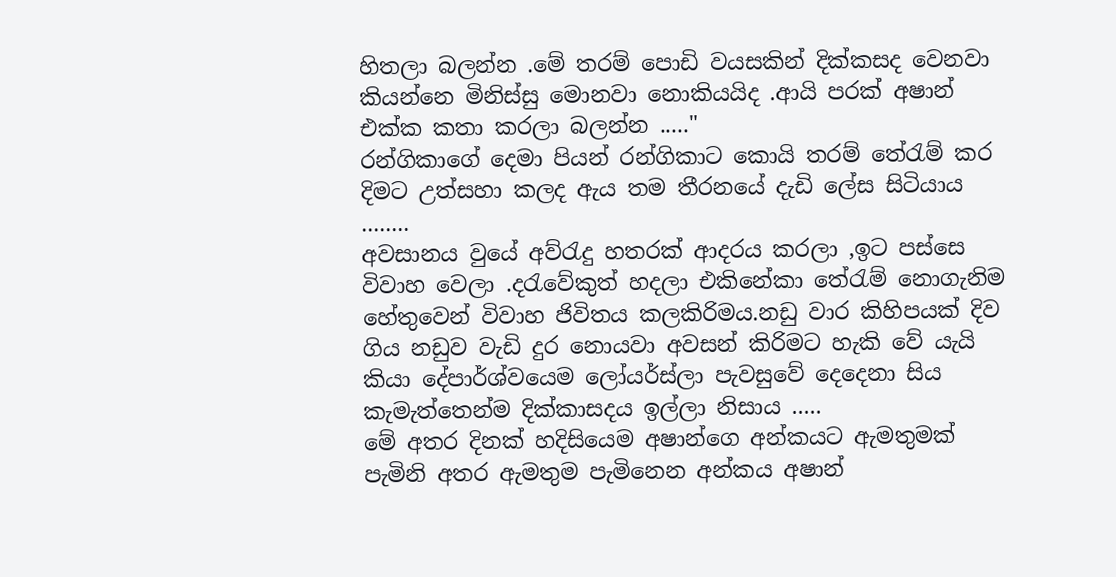හිතලා බලන්න .මේ තරම් පොඩි වයසකින් දික්කසද වෙනවා කියන්නෙ මිනිස්සු මොනවා නොකියයිද .ආයි පරක් අෂාන් එක්ක කතා කරලා බලන්න ....."
රන්ගිකාගේ දෙමා පියන් රන්ගිකාට කොයි තරම් තේරැම් කර දිමට උත්සහා කලද ඇය තම තීරනයේ දැඩි ලේස සිටියාය ........
අවසානය වුයේ අව්රැදු හතරක් ආදරය කරලා ,ඉට පස්සෙ විවාහ වෙලා .දරැවේකුත් හදලා එකිනේකා තේරැම් නොගැනිම හේතුවෙන් විවාහ ජිවිතය කලකිරිමය.නඩු වාර කිහිපයක් දිව ගිය නඩුව වැඩි දුර නොයවා අවසන් කිරිමට හැකි වේ යැයි කියා දේපාර්ශ්වයෙම ලෝයර්ස්ලා පැවසුවේ දෙදෙනා සිය කැමැත්තෙන්ම දික්කාසදය ඉල්ලා නිසාය .....
මේ අතර දිනක් හදිසියෙම අෂාන්ගෙ අන්කයට ඇමතුමක් පැමිනි අතර ඇමතුම පැමිනෙන අන්කය අෂාන්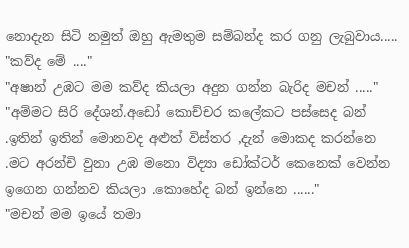නොදැන සිටි නමුත් ඔහු ඇමතුම සම්බන්ද කර ගනු ලැබුවාය.....
"කව්ද මේ ...."
"අෂාන් උඹට මම කව්ද කියලා අදුන ගන්න බැරිද මචන් ....."
"අම්මට සිරි දේශන්.අඩෝ කොච්චර කලේකට පස්සෙද බන් .ඉතින් ඉතින් මොනවද අළුත් විස්තර ,දැන් මොකද කරන්නෙ .මට අරන්චි වුනා උඹ මනො විද්‍යා ඩෝක්ටර් කෙනෙක් වෙන්න ඉගෙන ගන්නව කියලා .කොහේද බන් ඉන්නෙ ......"
"මචන් මම ඉයේ තමා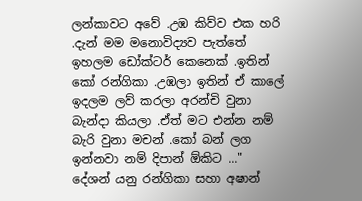ලන්කාවට අවේ .උඹ කිව්ව එක හරි .දැන් මම මනොවිද්‍යව පැත්තේ ඉහලම ඩෝක්ටර් කෙනෙක් .ඉතින් කෝ රන්ගිකා .උඹලා ඉතින් ඒ කාලේ ඉදලම ලව් කරලා අරන්චි වුනා බැන්දා කියලා .ඒත් මට එන්න නම් බැරි වුනා මචන් .කෝ බන් ලග ඉන්නවා නම් දිපාන් ඕකිට ..."
දේශන් යනු රන්ගිකා සහා අෂාන්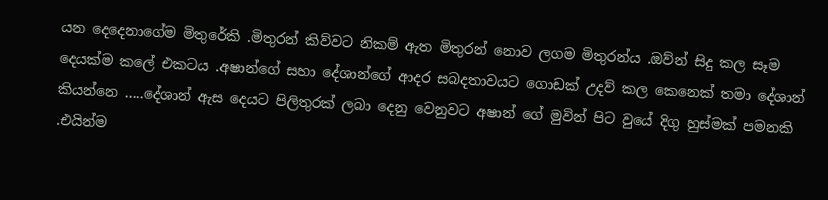යන දෙදෙනාගේම මිතුරේකි .මිතුරන් කිව්වට නිකම් ඇත මිතුරන් නොව ලගම මිතුරන්ය .ඔව්න් සිදු කල සෑම දෙයක්ම කලේ එකටය .අෂාන්ගේ සහා දේශාන්ගේ ආදර සබදතාවයට ගොඩක් උදව් කල කෙනෙක් තමා දේශාන් කියන්නෙ .....දේශාන් ඇස දෙයට පිලිතුරක් ලබා දෙනු වෙනුවට අෂාන් ගේ මුවින් පිට වුයේ දිගු හුස්මක් පමනකි .එයින්ම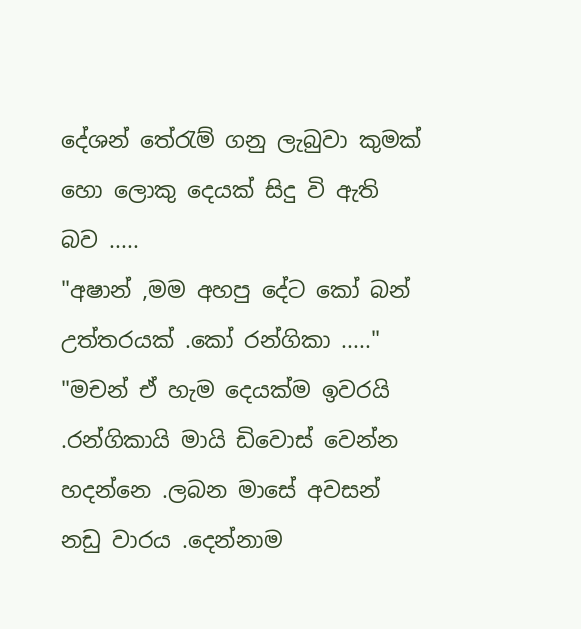දේශන් තේරැම් ගනු ලැබුවා කුමක් හො ලොකු දෙයක් සිදු වි ඇති බව .....
"අෂාන් ,මම අහපු දේට කෝ බන් උත්තරයක් .කෝ රන්ගිකා ....."
"මචන් ඒ හැම දෙයක්ම ඉවරයි .රන්ගිකායි මායි ඩිවොස් වෙන්න හදන්නෙ .ලබන මාසේ අවසන් නඩු වාරය .දෙන්නාම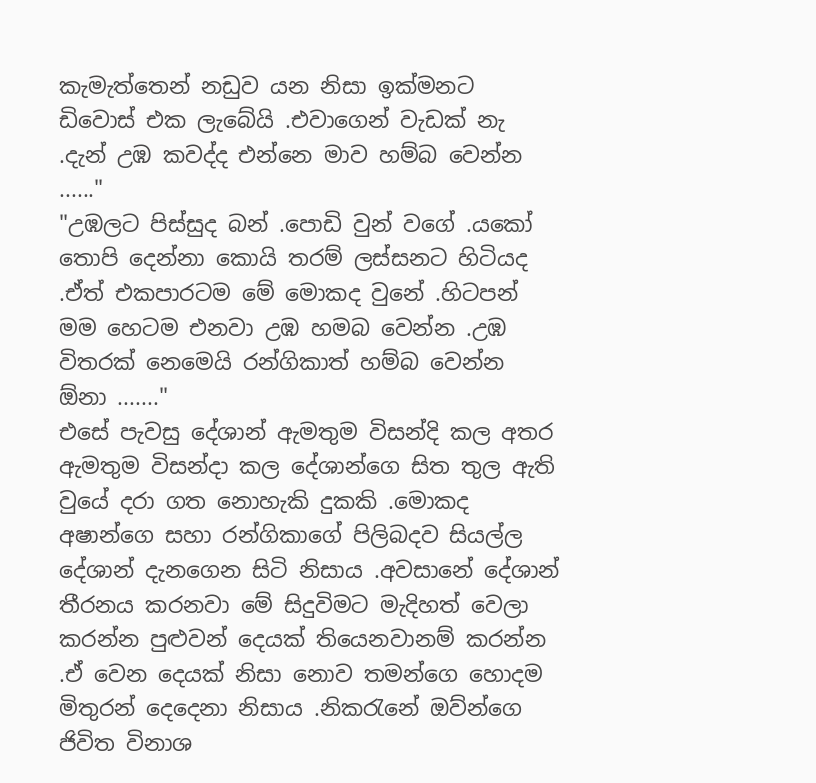කැමැත්තෙන් නඩුව යන නිසා ඉක්මනට ඩිවොස් එක ලැබේයි .එවාගෙන් වැඩක් නැ .දැන් උඹ කවද්ද එන්නෙ මාව හම්බ වෙන්න ......"
"උඹලට පිස්සුද බන් .පොඩි වුන් වගේ .යකෝ තොපි දෙන්නා කොයි තරම් ලස්සනට හිටියද .ඒත් එකපාරටම මේ මොකද වුනේ .හිටපන් මම හෙටම එනවා උඹ හමබ වෙන්න .උඹ විතරක් නෙමෙයි රන්ගිකාත් හම්බ වෙන්න ඕනා ......."
එසේ පැවසු දේශාන් ඇමතුම විසන්දි කල අතර ඇමතුම විසන්දා කල දේශාන්ගෙ සිත තුල ඇති වුයේ දරා ගත නොහැකි දුකකි .මොකද අෂාන්ගෙ සහා රන්ගිකාගේ පිලිබදව සියල්ල දේශාන් දැනගෙන සිටි නිසාය .අවසානේ දේශාන් තීරනය කරනවා මේ සිදුවිමට මැදිහත් වෙලා කරන්න පුළුවන් දෙයක් තියෙනවානම් කරන්න .ඒ වෙන දෙයක් නිසා නොව තමන්ගෙ හොදම මිතුරන් දෙදෙනා නිසාය .නිකරැනේ ඔව්න්ගෙ ජිවිත විනාශ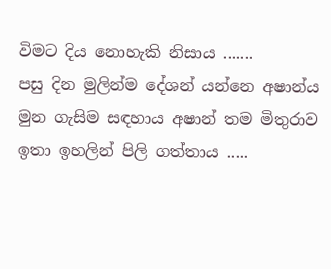විමට දිය නොහැකි නිසාය .......
පසු දින මුලින්ම දේශන් යන්නෙ අෂාන්ය මුන ගැසිම සඳහාය අෂාන් තම මිතුරාව ඉතා ඉහලින් පිලි ගත්තාය .....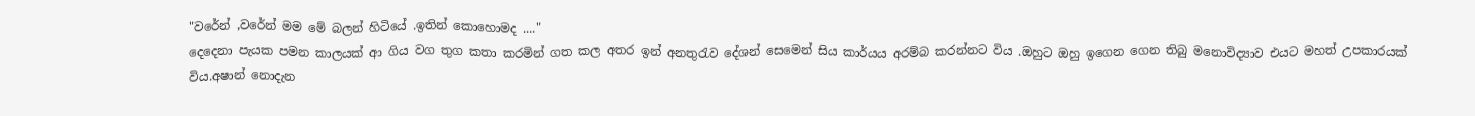"වරේන් ,වරේන් මම මේ බලන් හිටියේ .ඉතින් කොහොමද ...."
දෙදෙනා පැයක පමන කාලයක් ආ ගිය වග තුග කතා කරමින් ගත කල අතර ඉන් අනතුරැව දේශන් සෙමෙන් සිය කාර්යය අරම්බ කරන්නට විය .ඔහුට ඔහු ඉගෙන ගෙන තිබු මනොවිද්‍යාව එයට මහත් උපකාරයක් විය.අෂාන් නොදැන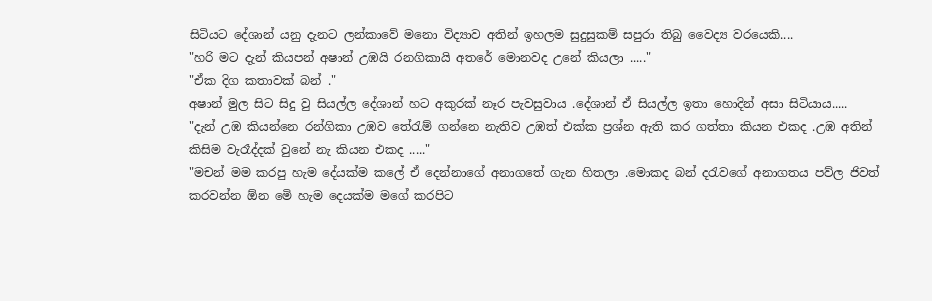සිටියට දේශාන් යනු දැනට ලන්කාවේ මනො විද්‍යාව අතින් ඉහලම සුදුසුකම් සපුරා තිබු වෛද්‍ය වරයෙකි....
"හරි මට දැන් කියපන් අෂාන් උඹයි රනගිකායි අතරේ මොනවද උනේ කියලා ....."
"ඒක දිග කතාවක් බන් ."
අෂාන් මුල සිට සිදු වු සියල්ල දේශාන් හට අකුරක් නෑර පැවසුවාය .දේශාන් ඒ සියල්ල ඉතා හොදින් අසා සිටියාය.....
"දැන් උඹ කියන්නෙ රන්ගිකා උඹව තේරැම් ගන්නෙ නැතිව උඹත් එක්ක ප්‍රශ්න ඇති කර ගත්තා කියන එකද .උඹ අතින් කිසිම වැරෑද්දක් වුනේ නැ කියන එකද ....."
"මචන් මම කරපු හැම දේයක්ම කලේ ඒ දෙන්නාගේ අනාගතේ ගැන හිතලා .මොකද බන් දරැවගේ අනාගතය පව්ල ජිවත් කරවන්න ඕන මෙි හැම දෙයක්ම මගේ කරපිට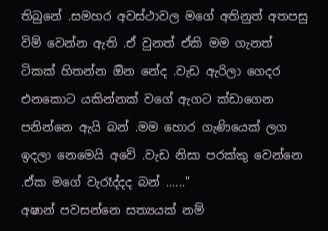තිබුනේ .සමහර අවස්ථාවල මගේ අතිනුත් අතපසු විම් වෙන්න ඇති .ඒ වුනත් ඒකි මම ගැනත් ටිකක් හිතන්න ඔින නේද .වැඩ ඇරිලා ගෙදර එනකොට යකින්නක් වගේ ඇගට ක්ඩාගෙන පනින්නෙ ඇයි බන් .මම හොර ගැණියෙක් ලග ඉදලා නෙමෙයි අවේ .වැඩ නිසා පරක්කු වෙන්නෙ .ඒක මගේ වැරෑද්දද බන් ......"
අෂාන් පවසන්නෙ සත්‍යයක් නම්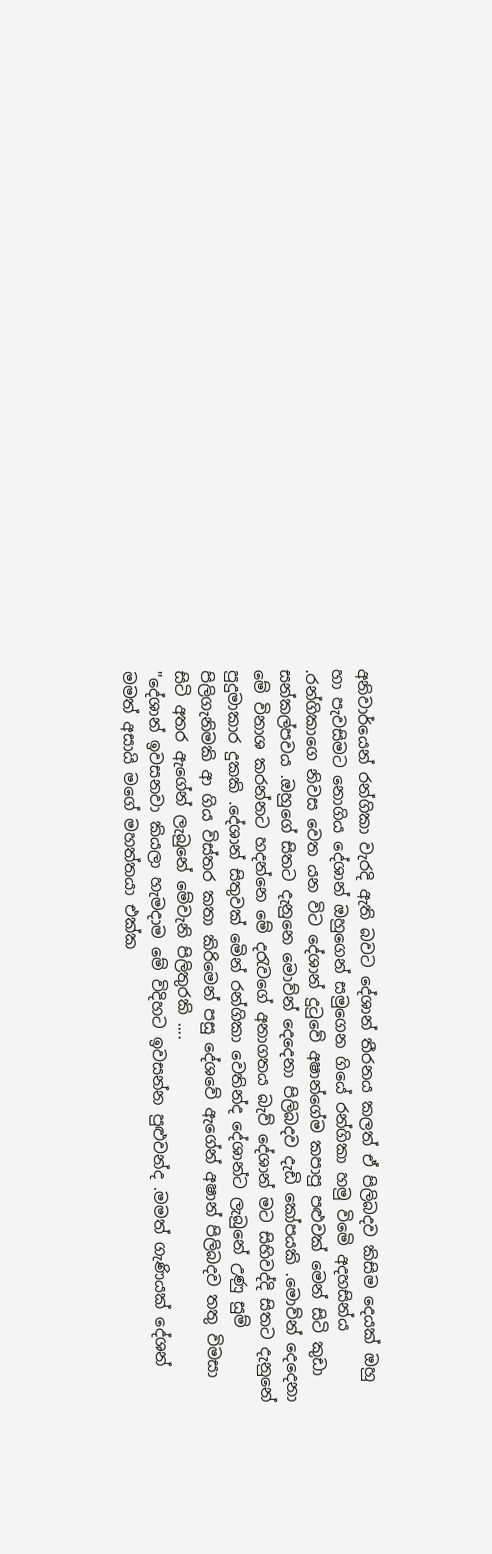අනිවාර්යෙන් රන්ගිකා වැරදි ඇති බවට දේශාන් තීරනය කලත් ඒ පිලිබදව කිසිම දෙයක් ඔහු හා පැවසිමට නොගිය දේශාන් ඔහුගෙන් සමුගෙන ගියේ රන්ගිකා හමු විමෙි අදහසින්ය .රන්ගිකාගෙ නිවස වෙත යන විට දේශාන් දුටුවේ අෂාන්ගේම කපාපු පළුවක් මෙන් සිටි කුඩා සන්කල්පවය .ඔහුගේ සිතට දැනුනෙ මොව්න් දෙදෙනා පිලිබදව දැඩි කෝපයකි .මොව්න් දෙදෙනා මේ විනාශ කරන්නට හදන්නෙ මේ දරැවගේ අනාගතය බැව් දේශාන් මට සිහිවද්දි සිතට දැනුනේ පුදුමාකාර දුකකි .දේශාන් සිතුවක් මෙින් රන්ගිකා වෙතින්ද දේශාන්ට ලැබුනේ උණු සුම් පිලිගැනිමකි ආ ගිය විස්තර කතා කිරිමෙන් පසු දේශවේ ඇගේන් අෂාන් පිලිබදව තතු විමසා සිටි අතර ඇගේන් ලැබුනේ මේවැනි පිලිතුරකි ....
"දේශාන් ඉවසනවා කියලා හැමදාම මේ විදිහට ඉවසන්න පුළුවන්ද .මමත් ගැණියක් දේශන් මමත් අසායි මගේ මහත්තයා එක්ක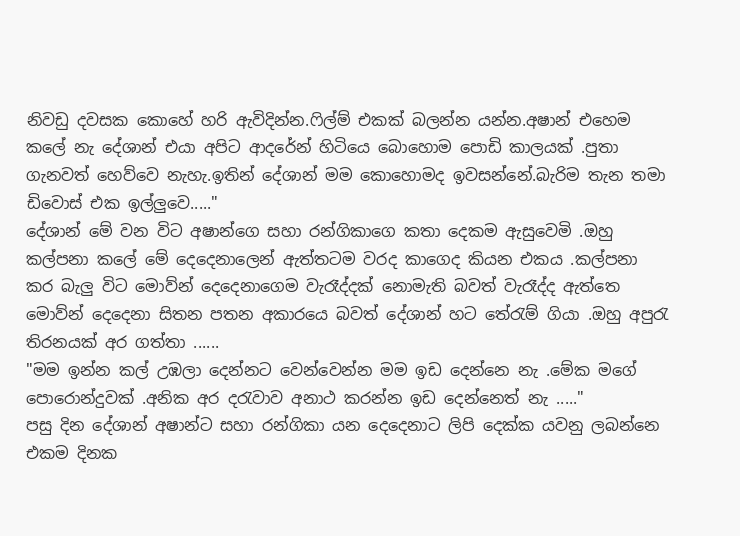නිවඩු දවසක කොහේ හරි ඇවිදින්න.ෆිල්ම් එකක් බලන්න යන්න.අෂාන් එහෙම කලේ නැ දේශාන් එයා අපිට ආදරේන් හිටියෙ බොහොම පොඩි කාලයක් .පුතා ගැනවත් හෙව්වෙ නැහැ.ඉතින් දේශාන් මම කොහොමද ඉවසන්නේ.බැරිම තැන තමා ඩිවොස් එක ඉල්ලුවෙ....."
දේශාන් මේ වන විට අෂාන්ගෙ සහා රන්ගිකාගෙ කතා දෙකම ඇසුවෙමි .ඔහු කල්පනා කලේ මේ දෙදෙනාලෙන් ඇත්තටම වරද කාගෙද කියන එකය .කල්පනා කර බැලු විට මොව්න් දෙදෙනාගෙම වැරෑද්දක් නොමැති බවත් වැරෑද්ද ඇත්තෙ මොව්න් දෙදෙනා සිතන පතන අකාරයෙ බවත් දේශාන් හට තේරැම් ගියා .ඔහු අපුරැ තිරනයක් අර ගත්තා ......
"මම ඉන්න කල් උඹලා දෙන්නට වෙන්වෙන්න මම ඉඩ දෙන්නෙ නැ .මේක මගේ පොරොන්දුවක් .අනික අර දරැවාව අනාථ කරන්න ඉඩ දෙන්නෙත් නැ ....."
පසු දින දේශාන් අෂාන්ට සහා රන්ගිකා යන දෙදෙනාට ලිපි දෙක්ක යවනු ලබන්නෙ එකම දිනක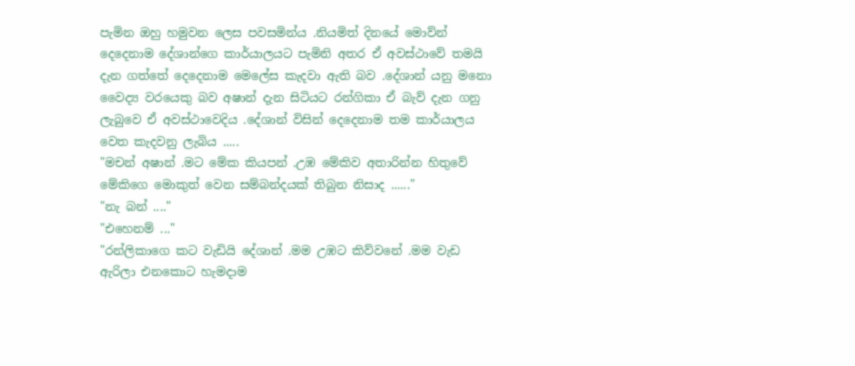පැමින ඔහු හමුවන ලෙස පවසමින්ය .නියමිත් දිනයේ මොව්න් දෙදෙනාම දේශාන්ගෙ කාර්යාලයට පැමිනි අතර ඒ අවස්ථාවේ තමයි දැන ගත්තේ දෙදෙනාම මෙලේස කැදවා ඇති බව .දේශාන් යනු මනො වෛද්‍ය වරයෙකු බව අෂාන් දැන සිටියට රන්ගිකා ඒ බැව් දැන ගනු ලැබුවෙ ඒ අවස්ථාවෙදිය .දේශාන් විසින් දෙදෙනාම තම කාර්යාලය වෙත කැදවනු ලැබිය .....
"මචන් අෂාන් .මට මේක කියපන් .උඹ මේකිව අතාරින්න හිතුවේ මේකිගෙ මොකුත් වෙන සම්බන්දයක් තිබුන නිසාද ......"
"නැ බන් ...."
"එහෙනම් ..."
"රන්ලිකාගෙ කට වැඩියි දේශාන් .මම උඹට කිව්වනේ .මම වැඩ ඇරිලා එනකොට හැමදාම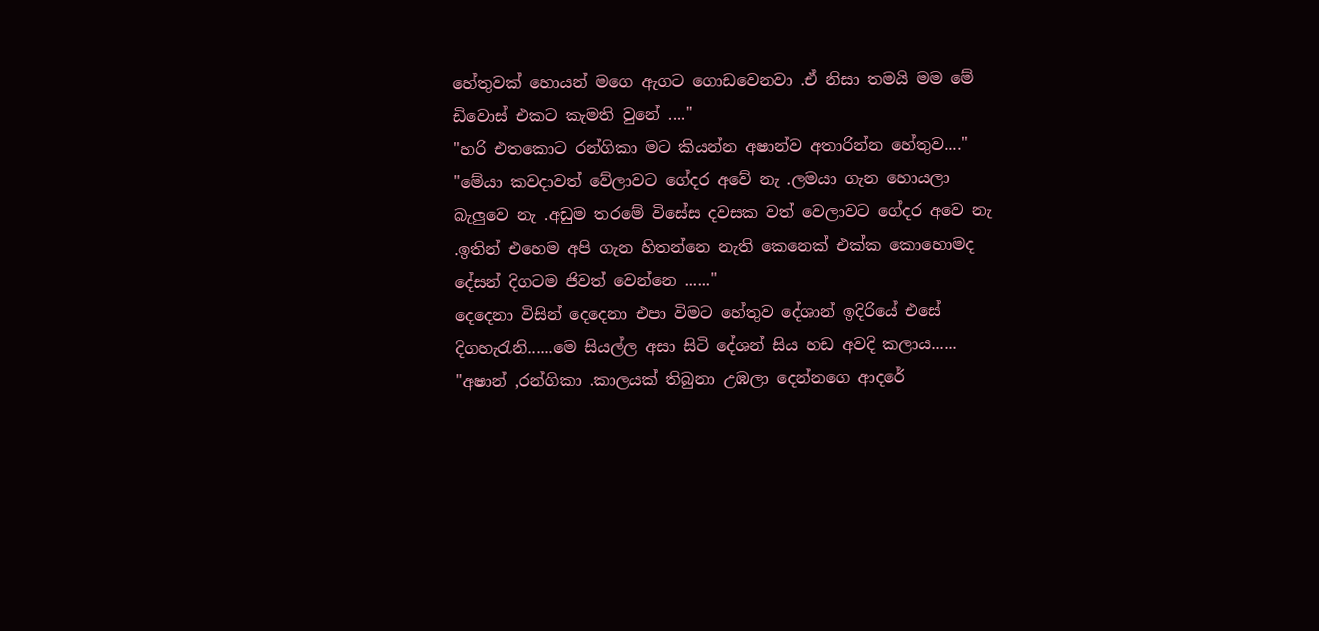හේතුවක් හොයන් මගෙ ඇගට ගොඩවෙනවා .ඒ නිසා තමයි මම මේ ඩිවොස් එකට කැමති වුනේ ...."
"හරි එතකොට රන්ගිකා මට කියන්න අෂාන්ව අතාරින්න හේතුව...."
"මේයා කවදාවත් වේලාවට ගේදර අවේ නැ .ලමයා ගැන හොයලා බැලුවෙ නැ .අඩුම තරමේ විසේස දවසක වත් වෙලාවට ගේදර අවෙ නැ .ඉතින් එහෙම අපි ගැන හිතන්නෙ නැති කෙනෙක් එක්ක කොහොමද දේසන් දිගටම ජිවත් වෙන්නෙ ......"
දෙදෙනා විසින් දෙදෙනා එපා විමට හේතුව දේශාන් ඉදිරියේ එසේ දිගහැරැනි......මෙ සියල්ල අසා සිටි දේශන් සිය හඩ අවදි කලාය......
"අෂාන් ,රන්ගිකා .කාලයක් තිබුනා උඹලා දෙන්නගෙ ආදරේ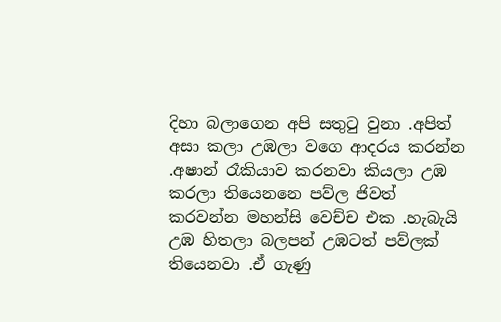දිහා බලාගෙන අපි සතුටු වුනා .අපිත් අසා කලා උඹලා වගෙ ආදරය කරන්න .අෂාන් රෑකියාව කරනවා කියලා උඹ කරලා තියෙනනෙ පව්ල ජිවත් කරවන්න මහන්සි වෙච්ච එක .හැබැයි උඹ හිතලා බලපන් උඹටත් පව්ලක් තියෙනවා .ඒ ගැණු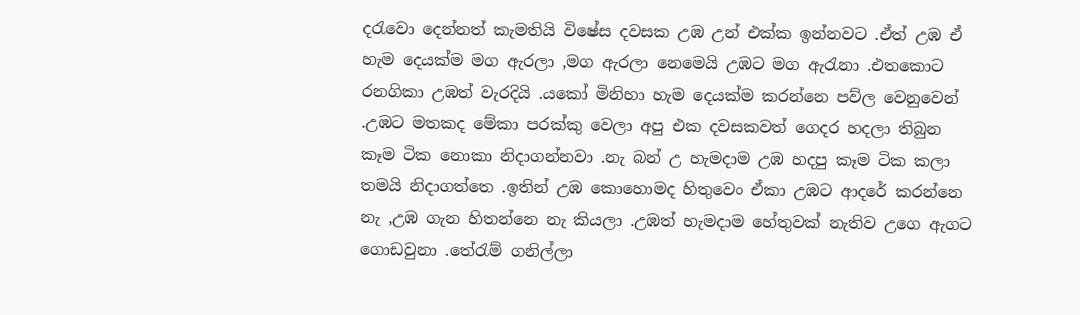දරැවො දෙන්නත් කැමතියි විෂේස දවසක උඹ උන් එක්ක ඉන්නවට .ඒත් උඹ ඒ හැම දෙයක්ම මග ඇරලා ,මග ඇරලා නෙමෙයි උඹට මග ඇරැනා .එතකොට රනගිකා උඹත් වැරදියි .යකෝ මිනිහා හැම දෙයක්ම කරන්නෙ පව්ල වෙනුවෙන් .උඹට මතකද මේකා පරක්කු වෙලා අපු එක දවසකවත් ගෙදර හදලා තිබුන කෑම ටික නොකා නිදාගන්නවා .නැ බන් උ හැමදාම උඹ හදපු කෑම ටික කලා තමයි නිදාගත්තෙ .ඉතින් උඹ කොහොමද හිතුවෙං ඒකා උඹට ආදරේ කරන්නෙ නැ ,උඹ ගැන හිතන්නෙ නැ කියලා .උඹත් හැමදාම හේතුවක් නැතිව උගෙ ඇගට ගොඩවුනා .තේරැම් ගනිල්ලා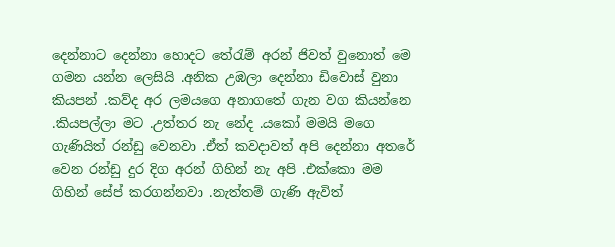දෙන්නාට දෙන්නා හොදට තේරැම් අරන් ජිවත් වුනොත් මෙ ගමන යන්න ලෙසියි .අනික උඹලා දෙන්නා ඩිවොස් වුනා කියපන් .කව්ද අර ලමයගෙ අනාගතේ ගැන වග කියන්නෙ .කියපල්ලා මට .උත්තර නැ නේද .යකෝ මමයි මගෙ ගැණියිත් රන්ඩු වෙනවා .ඒත් කවදාවත් අපි දෙන්නා අතරේ වෙන රන්ඩු දුර දිග අරන් ගිහින් නැ අපි .එක්කො මම ගිහින් සේප් කරගන්නවා .නැත්තම් ගැණි ඇවිත්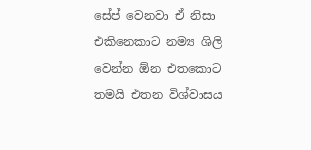සේප් වෙනවා ඒ නිසා එකිනෙකාට නම්‍ය ශිලි වෙන්න ඕන එතකොට තමයි එතන විශ්වාසය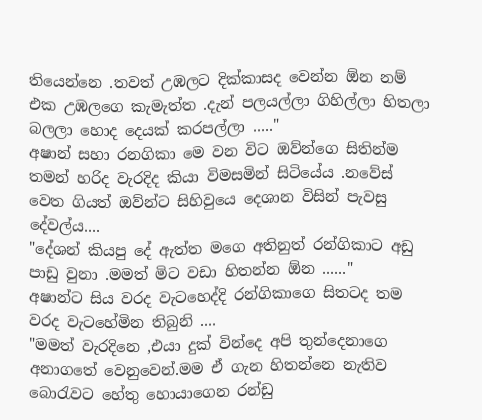තියෙන්නෙ .තවත් උඹලට දික්කාසද වෙන්න ඕන නම් එක උඹලගෙ කැමැත්ත .දැන් පලයල්ලා ගිහිල්ලා හිතලා බලලා හොද දෙයක් කරපල්ලා ....."
අෂාන් සහා රනගිකා මෙ වන විට ඔව්න්ගෙ සිතින්ම තමන් හරිද වැරදිද කියා විමසමින් සිටියේය .නවේස් වෙත ගියත් ඔව්න්ට සිහිවුයෙ දෙශාන විසින් පැවසු දේවල්ය....
"දේශන් කියපු දේ ඇත්ත මගෙ අතිනුත් රන්ගිකාට අඩු පාඩු වුනා .මමත් මිට වඩා හිතන්න ඕන ......"
අෂාන්ට සිය වරද වැටහෙද්දි රන්ගිකාගෙ සිතටද තම වරද වැටහේමින තිබුනි ....
"මමත් වැරදිනෙ ,එයා දුක් වින්දෙ අපි තුන්දෙනාගෙ අනාගතේ වෙනුවෙන්.මම ඒ ගැන හිතන්නෙ නැතිව බොරැවට හේතු හොයාගෙන රන්ඩු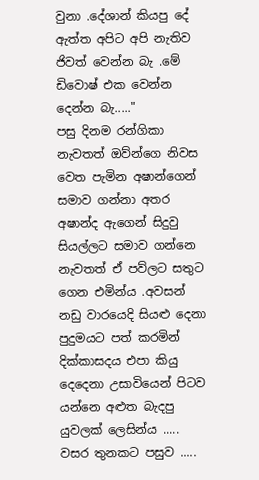වුනා .දේශාන් කියපු දේ ඇත්ත අපිට අපි නැතිව ජිවත් වෙන්න බැ .මේ ඩිවොෂ් එක වෙන්න දෙන්න බැ....."
පසු දිනම රන්ගිකා නැවතත් ඔව්න්ගෙ නිවස වෙත පැමින අෂාන්ගෙන් සමාව ගන්නා අතර අෂාන්ද ඇගෙන් සිදුවු සියල්ලට සමාව ගන්නෙ නැවතත් ඒ පව්ලට සතුට ගෙන එමින්ය .අවසන් නඩු වාරයෙදි සියළු දෙනා පුදුමයට පත් කරමින් දික්කාසදය එපා කියු දෙදෙනා උසාවියෙන් පිටව යන්නෙ අළුත බැදපු යුවලක් ලෙසින්ය .....
වසර තුනකට පසුව .....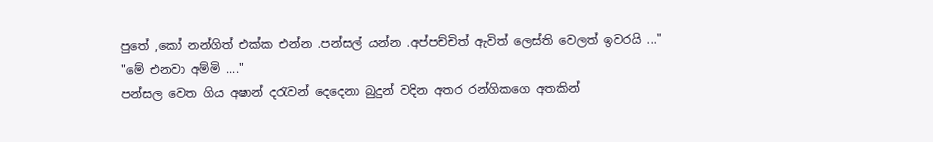පුතේ ,කෝ නන්ගිත් එක්ක එන්න .පන්සල් යන්න .අප්පච්චිත් ඇවිත් ලෙස්ති වෙලත් ඉවරයි ..."
"මේ එනවා අම්මි ...."
පන්සල වෙත ගිය අෂාන් දරැවන් දෙදෙනා බුදුන් වදින අතර රන්ගිකගෙ අතකින්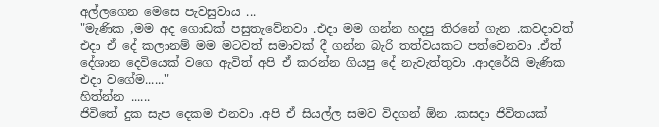අල්ලගෙන මෙසෙ පැවසුවාය ...
"මැණික ,මම අද ගොඩක් පසුතැවේනවා .එදා මම ගන්න හදපු තිරනේ ගැන .කවදාවත් එදා ඒ දේ කලානම් මම මටවත් සමාවක් දී ගන්න බැරි තත්වයකට පත්වෙනවා .ඒත් දේශාන දෙවියෙක් වගෙ ඇවිත් අපි ඒ කරන්න ගියපු දේ නැවැත්තුවා .ආදරේයි මැණික එදා වගේම......"
හිත්න්න ......
ජිවිතේ දුක සැප දෙකම එනවා .අපි ඒ සියල්ල සමව විදගන් ඕන .කසදා ජිවිතයක්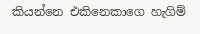කියන්නෙ එකිනෙකාගෙ හැගිම්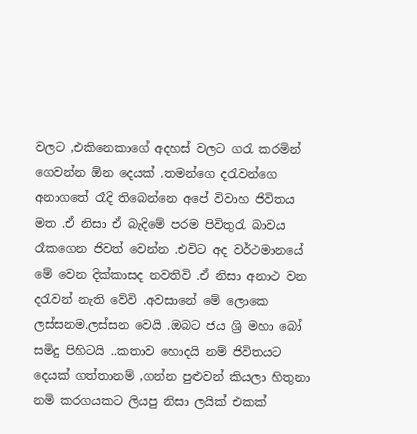වලට ,එකිනෙකාගේ අදහස් වලට ගරැ කරමින් ගෙවන්න ඕන දෙයක් .තමන්ගෙ දරැවන්ගෙ අනාගතේ රෑදි තිබෙන්නෙ අපේ විවාහ ජිවිතය මත .ඒ නිසා ඒ බැදිමේ පරම පිවිතුරැ බාවය රෑකගෙන ජිවත් වෙන්න .එවිට අද වර්ථමානයේ මේ වෙන දික්කාසද නවතිවි .ඒ නිසා අනාථ වන දරැවන් නැති වේවි .අවසානේ මේ ලොකෙ ලස්සනම.ලස්සන වෙයි .ඔබට ජය ශ්‍රි මහා බෝ සමිදු පිහිටයි ..කතාව හොදයි නම් ජිවිතයට දෙයක් ගත්තානම් ,ගන්න පුළුවන් කියලා හිතුනා නමි කරගයකට ලියපු නිසා ලයික් එකක්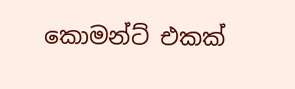කොමන්ට් එකක්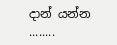දාන් යන්න ........